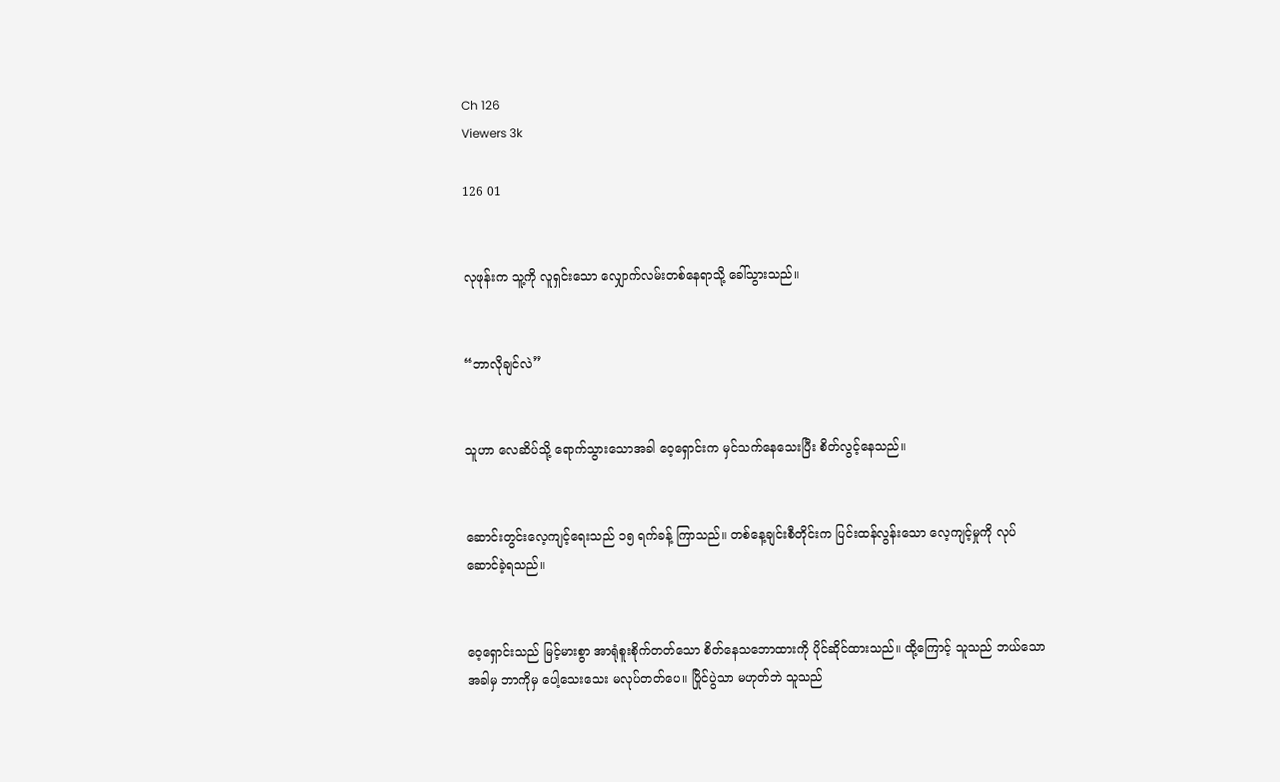Ch 126
Viewers 3k

126 01


လုဖုန်းက သူ့ကို လူရှင်းသော လျှောက်လမ်းတစ်နေရာသို့ ခေါ်သွားသည်။


“ဘာလိုချင်လဲ”


သူဟာ လေဆိပ်သို့ ရောက်သွားသောအခါ ဝေ့ရှောင်းက မှင်သက်နေသေးပြီး စိတ်လွင့်နေသည်။


ဆောင်းတွင်းလေ့ကျင့်ရေးသည် ၁၅ ရက်ခန့် ကြာသည်။ တစ်နေ့ချင်းစီတိုင်းက ပြင်းထန်လွန်းသော လေ့ကျင့်မှုကို လုပ်ဆောင်ခဲ့ရသည်။


ဝေ့ရှောင်းသည် မြင့်မားစွာ အာရုံစူးစိုက်တတ်သော စိတ်နေသဘောထားကို ပိုင်ဆိုင်ထားသည်။ ထို့ကြောင့် သူသည် ဘယ်သောအခါမှ ဘာကိုမှ ပေါ့သေးသေး မလုပ်တတ်ပေ။ ပြိုင်ပွဲသာ မဟုတ်ဘဲ သူသည်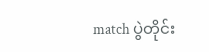match ပွဲတိုင်း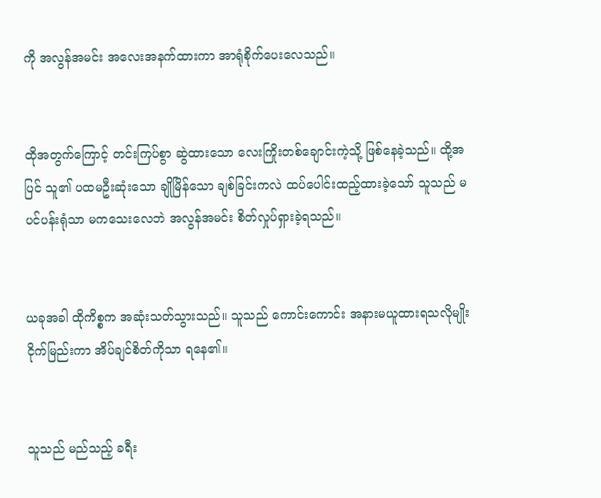ကို အလွန်အမင်း အလေးအနက်ထားကာ အာရုံစိုက်ပေးလေသည်။


ထိုအတွက်ကြောင့် တင်းကြပ်စွာ ဆွဲထားသော လေးကြိုးတစ်ချောင်းကဲ့သို့ ဖြစ်နေခဲ့သည်။ ထို့အပြင် သူ၏ ပထမဦးဆုံးသော ချိုမြိန်သော ချစ်ခြင်းကလဲ ထပ်ပေါင်းထည့်ထားခဲ့သော် သူသည် မပင်ပန်းရုံသာ မကသေးလေဘဲ အလွန်အမင်း စိတ်လှုပ်ရှားခဲ့ရသည်။


ယခုအခါ ထိုကိစ္စက အဆုံးသတ်သွားသည်။ သူသည် ကောင်းကောင်း အနားမယူထားရသလိုမျိုး ငိုက်မြည်းကာ အိပ်ချင်စိတ်ကိုသာ ရနေ၏။


သူသည် မည်သည့် ခရီး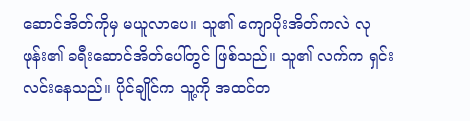ဆောင်အိတ်ကိုမှ မယူလာပေ။ သူ၏ ကျောပိုးအိတ်ကလဲ လုဖုန်း၏ ခရီးဆောင်အိတ်ပေါ်တွင် ဖြစ်သည်။ သူ၏ လက်က ရှင်းလင်းနေသည်။ ပိုင်ချိုင်က သူ့ကို အထင်တ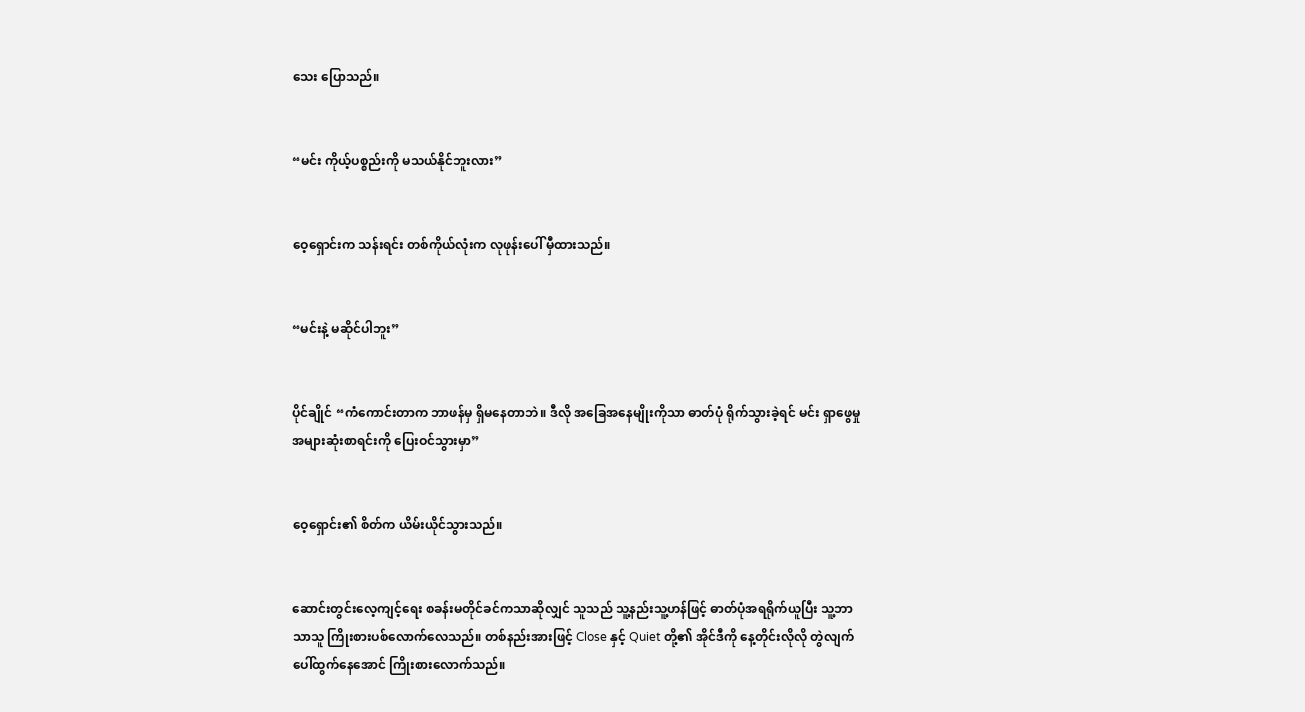သေး ပြောသည်။


“မင်း ကိုယ့်ပစ္စည်းကို မသယ်နိုင်ဘူးလား”


ဝေ့ရှောင်းက သန်းရင်း တစ်ကိုယ်လုံးက လုဖုန်းပေါ် မှီထားသည်။


“မင်းနဲ့ မဆိုင်ပါဘူး”


ပိုင်ချိုင် “ကံကောင်းတာက ဘာဖန်မှ ရှိမနေတာဘဲ။ ဒီလို အခြေအနေမျိုးကိုသာ ဓာတ်ပုံ ရိုက်သွားခဲ့ရင် မင်း ရှာဖွေမှု အများဆုံးစာရင်းကို ပြေးဝင်သွားမှာ”


ဝေ့ရှောင်း၏ စိတ်က ယိမ်းယိုင်သွားသည်။


ဆောင်းတွင်းလေ့ကျင့်ရေး စခန်းမတိုင်ခင်ကသာဆိုလျှင် သူသည် သူ့နည်းသူ့ဟန်ဖြင့် ဓာတ်ပုံအရရိုက်ယူပြီး သူ့ဘာသာသူ ကြိုးစားပစ်လောက်လေသည်။ တစ်နည်းအားဖြင့် Close နှင့် Quiet တို့၏ အိုင်ဒီကို နေ့တိုင်းလိုလို တွဲလျက် ပေါ်ထွက်နေအောင် ကြိုးစားလောက်သည်။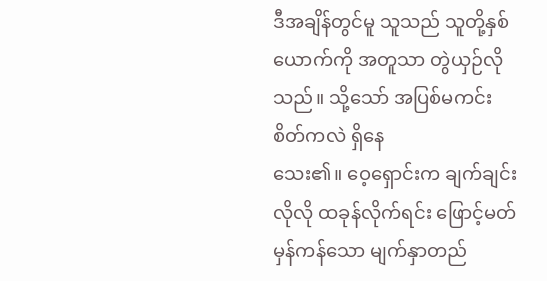ဒီအချိန်တွင်မူ သူသည် သူတို့နှစ်ယောက်ကို အတူသာ တွဲယှဉ်လိုသည်။ သို့သော် အပြစ်မကင်းစိတ်ကလဲ ရှိနေသေး၏။ ‌ဝေ့‌ရှောင်းက ချက်ချင်းလိုလို ထခုန်လိုက်ရင်း ဖြောင့်မတ်မှန်ကန်သော မျက်နှာတည်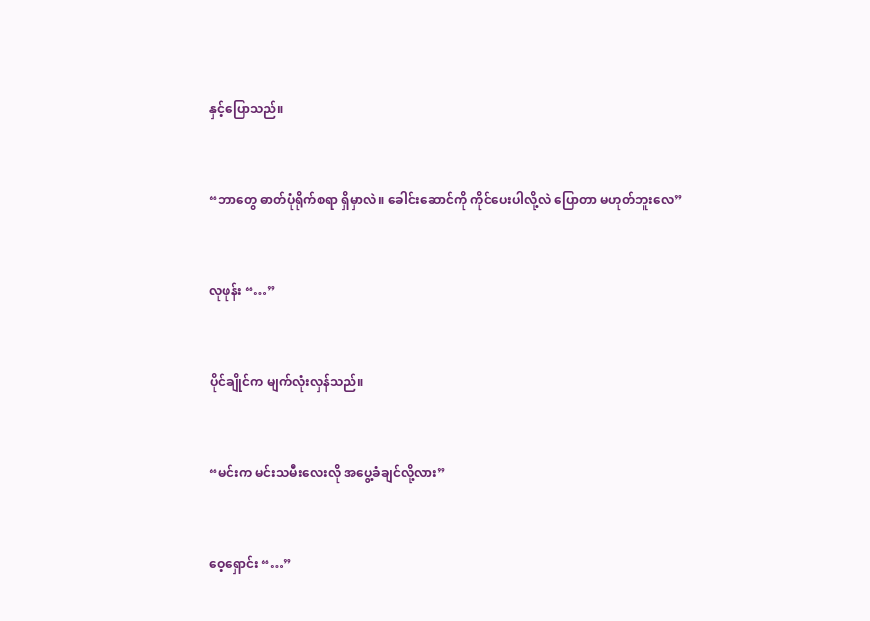နှင့်ပြောသည်။


“ဘာတွေ ဓာတ်ပုံရိုက်စရာ ရှိမှာလဲ။ ခေါင်းဆောင်ကို ကိုင်ပေးပါလို့လဲ ပြောတာ မဟုတ်ဘူးလေ”


လုဖုန်း “…”


ပိုင်ချိုင်က မျက်လုံးလှန်သည်။


“မင်းက မင်းသမီးလေးလို အပွေ့ခံချင်လို့လား”


ဝေ့ရှောင်း “…”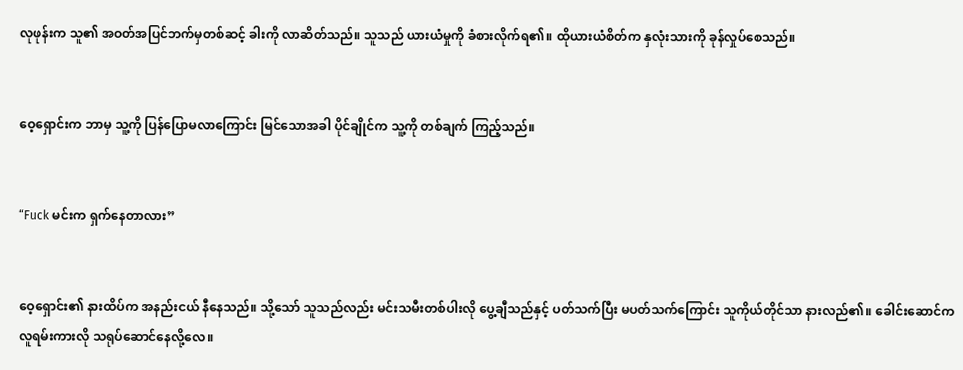လုဖုန်းက သူ၏ အဝတ်အပြင်ဘက်မှတစ်ဆင့် ခါးကို လာဆိတ်သည်။ သူသည် ယားယံမှုကို ခံစားလိုက်ရ၏။ ထိုယားယံစိတ်က နှလုံးသားကို ခုန်လှုပ်စေသည်။


ဝေ့ရှောင်းက ဘာမှ သူ့ကို ပြန်ပြောမလာကြောင်း မြင်သောအခါ ပိုင်ချိုင်က သူ့ကို တစ်ချက် ကြည့်သည်။


“Fuck မင်းက ရှက်နေတာလား”


ဝေ့ရှောင်း၏ နားထိပ်က အနည်းငယ် နီနေသည်။ သို့သော် သူသည်လည်း မင်းသမီးတစ်ပါးလို ပွေ့ချီသည်နှင့် ပတ်သက်ပြီး မပတ်သက်ကြောင်း သူကိုယ်တိုင်သာ နားလည်၏။ ခေါင်းဆောင်က လူရမ်းကားလို သရုပ်ဆောင်နေလို့လေ။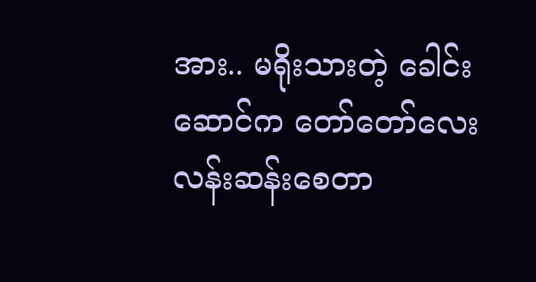အား.. မရိုးသားတဲ့ ခေါင်းဆောင်က တော်တော်လေး လန်းဆန်းစေတာ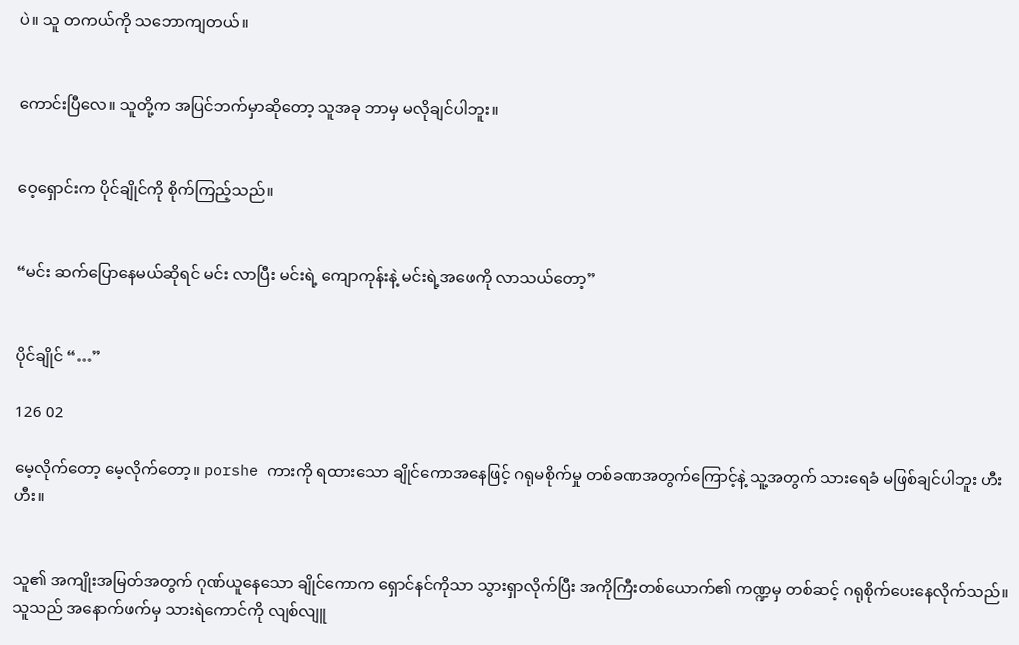ပဲ။ သူ တကယ်ကို သဘောကျတယ်။


ကောင်းပြီလေ။ သူတို့က အပြင်ဘက်မှာဆိုတော့ သူအခု ဘာမှ မလိုချင်ပါဘူး။


ဝေ့‌ရှောင်းက ပိုင်ချိုင်ကို စိုက်ကြည့်သည်။


“မင်း ဆက်ပြောနေမယ်ဆိုရင် မင်း လာပြီး မင်းရဲ့ ကျောကုန်းနဲ့ မင်းရဲ့အဖေကို လာသယ်တော့”


ပိုင်ချိုင် “…”

126 02

မေ့လိုက်တော့ မေ့လိုက်တော့။ porshe ကားကို ရထားသော ချိုင်ကောအနေဖြင့် ဂရုမစိုက်မှု တစ်ခဏအတွက်ကြောင့်နဲ့ သူ့အတွက် သားရေခံ မဖြစ်ချင်ပါဘူး ဟီး ဟီး။


သူ၏ အကျိုးအမြတ်အတွက် ဂုဏ်ယူနေသော ချိုင်ကောက ရှောင်နင်ကိုသာ သွားရှာလိုက်ပြီး အကိုကြီးတစ်ယောက်၏ ကဏ္ဍမှ တစ်ဆင့် ဂရုစိုက်ပေးနေလိုက်သည်။ သူသည် အနောက်ဖက်မှ သားရဲကောင်ကို လျစ်လျူ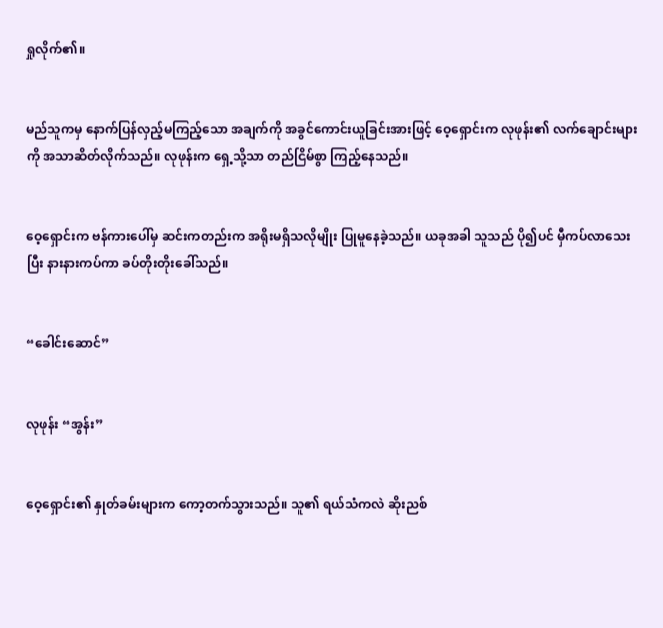ရှုလိုက်၏။


မည်သူကမှ နောက်ပြန်လှည့်မကြည့်သော အချက်ကို အခွင်ကောင်းယူခြင်းအားဖြင့် ဝေ့ရှောင်းက လုဖုန်း၏ လက်ချောင်းများကို အသာဆိတ်လိုက်သည်။ လုဖုန်းက ရှေ့သို့သာ တည်ငြိမ်စွာ ကြည့်နေသည်။


ဝေ့ရှောင်းက ဗန်ကားပေါ်မှ ဆင်းကတည်းက အရိုးမရှိသလိုမျိုး ပြုမူနေခဲ့သည်။ ယခုအခါ သူသည် ပို၍ပင် မှီကပ်လာသေးပြီး နားနားကပ်ကာ ခပ်တိုးတိုးခေါ်သည်။


“ခေါင်းဆောင်”


လုဖုန်း “အွန်း”


ဝေ့ရှောင်း၏ နှုတ်ခမ်းများက ကော့တက်သွားသည်။ သူ၏ ရယ်သံကလဲ ဆိုးညစ်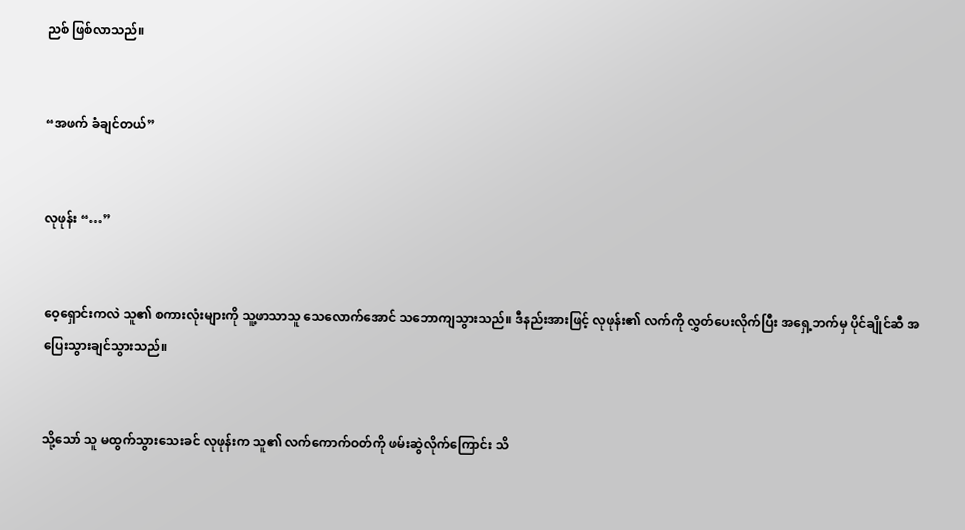ညစ် ဖြစ်လာသည်။


“အဖက် ခံချင်တယ်”


လုဖုန်း “…”


ဝေ့ရှောင်းကလဲ သူ၏ စကားလုံးများကို သူ့ဖာသာသူ သေလောက်‌အောင် သဘောကျသွားသည်။ ဒီနည်းအားဖြင့် လုဖုန်း၏ လက်ကို လွှတ်ပေးလိုက်ပြီး အရှေ့ဘက်မှ ပိုင်ချိုင်ဆီ အပြေးသွားချင်သွားသည်။


သို့သော် သူ မထွက်သွားသေးခင် လုဖုန်းက သူ၏ လက်ကောက်ဝတ်ကို ဖမ်းဆွဲလိုက်ကြောင်း သိ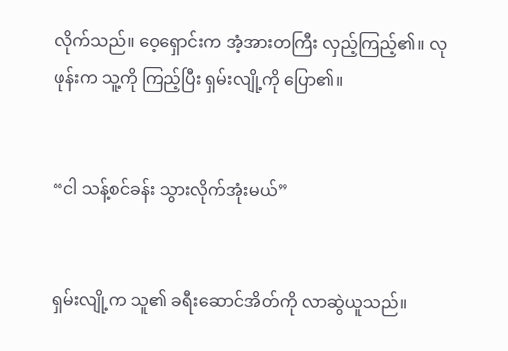လိုက်သည်။ ဝေ့ရှောင်းက အံ့အားတကြီး လှည့်ကြည့်၏။ လုဖုန်းက သူ့ကို ကြည့်ပြီး ရှမ်းလျို့ကို ပြော၏။


“ငါ သန့်စင်ခန်း သွားလိုက်အုံးမယ်”


ရှမ်းလျို့က သူ၏ ခရီးဆောင်အိတ်ကို လာဆွဲယူသည်။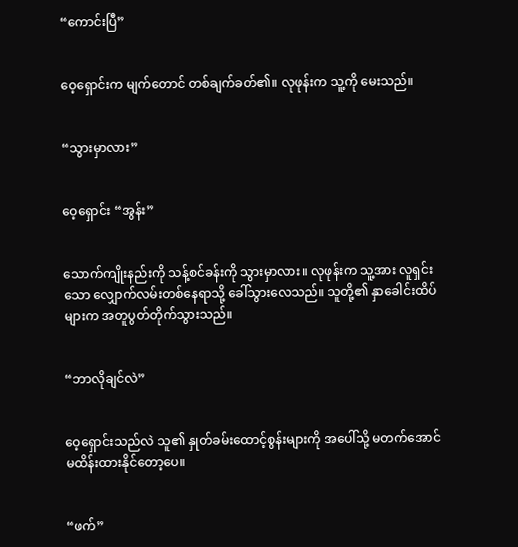“ကောင်းပြီ”


ဝေ့ရှောင်းက မျက်တောင် တစ်ချက်ခတ်၏။ လုဖုန်းက သူ့ကို မေးသည်။


“သွားမှာလား”


ဝေ့ရှောင်း “အွန်း”


သောက်ကျိုးနည်းကို သန့်စင်ခန်းကို သွားမှာလား။ လုဖုန်းက သူ့အား လူရှင်းသော လျှောက်လမ်းတစ်နေရာသို့ ခေါ်သွားလေသည်။ သူတို့၏ နှာခေါင်းထိပ်များက အတူပွတ်တိုက်သွားသည်။


“ဘာလိုချင်လဲ”


ဝေ့ရှောင်းသည်လဲ သူ၏ နှုတ်ခမ်းထောင့်စွန်းများကို အပေါ်သို့ မတက်အောင် မထိန်းထားနိုင်တော့ပေ။


“ဖက်”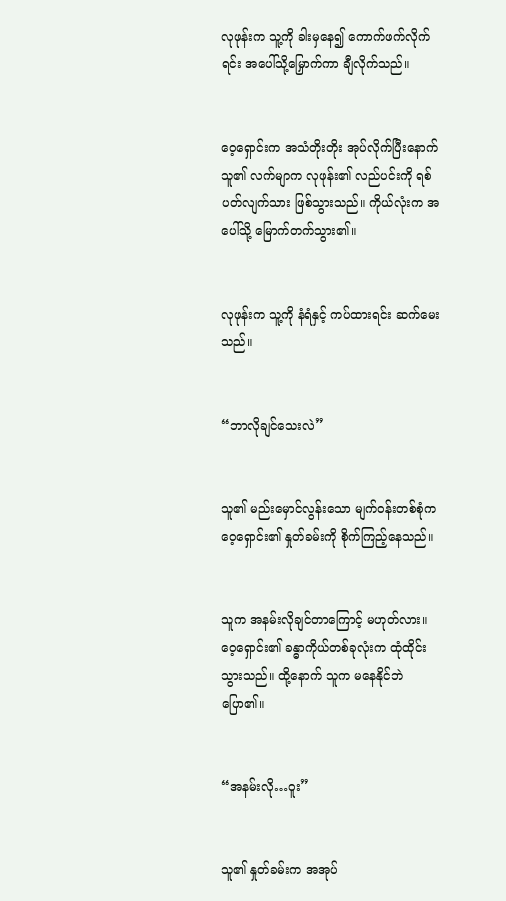လုဖုန်းက သူ့ကို ခါးမှနေ၍ ကောက်ဖက်လိုက်ရင်း အပေါ်သို့‌မြှောက်ကာ ချီလိုက်သည်။


ဝေ့ရှောင်းက အသံတိုးတိုး အုပ်လိုက်ပြီးနောက် သူ၏ လက်မျာက လုဖုန်း၏ လည်ပင်းကို ရစ်ပတ်လျက်သား ဖြစ်သွားသည်။ ကိုယ်လုံးက အပေါ်သို့‌ မြောက်တက်သွား၏။


လုဖုန်းက သူ့ကို နံရံနှင့် ကပ်ထားရင်း ဆက်မေးသည်။


“ဘာလိုချင်သေးလဲ”


သူ၏ မည်းမှောင်လွန်းသော မျက်ဝန်းတစ်စုံက ဝေ့ရှောင်း၏ နှုတ်ခမ်းကို စိုက်ကြည့်နေသည်။


သူက အနမ်းလိုချင်တာကြောင့် မဟုတ်လား။ ဝေ့ရှောင်း၏ ခန္ဓာကိုယ်တစ်ခုလုံးက ထုံထိုင်းသွားသည်။ ထို့နောက် သူက မနေနိုင်ဘဲ ပြော၏။


“အနမ်းလို…ဝူး”


သူ၏ နှုတ်ခမ်းက အအုပ်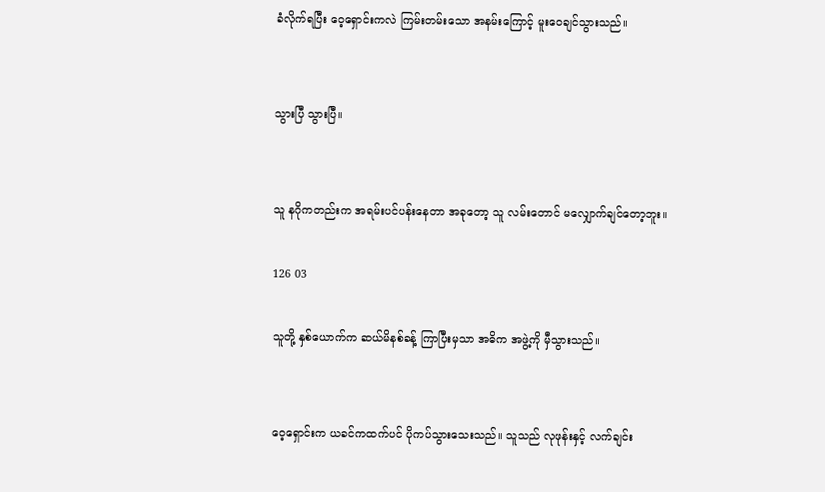ခံလိုက်ရပြီး ဝေ့ရှောင်းကလဲ ကြမ်းတမ်းသော အနမ်းကြောင့် မူးဝေချင်သွားသည်။


သွားပြီ သွားပြီ။


သူ နဂိုကတည်းက အရမ်းပင်ပန်းနေတာ အခုတော့ သူ လမ်းတောင် မလျှောက်ချင်တော့ဘူး။

126 03

သူတို့ နှစ်ယောက်က ဆယ်မိနစ်ခန့် ကြာပြီးမှသာ အဓိက အဖွဲ့ကို မှီသွားသည်။


ဝေ့ရှောင်းက ယခင်ကထက်ပင် ပိုကပ်သွားသေးသည်။ သူသည် လုဖုန်းနှင့် လက်ချင်း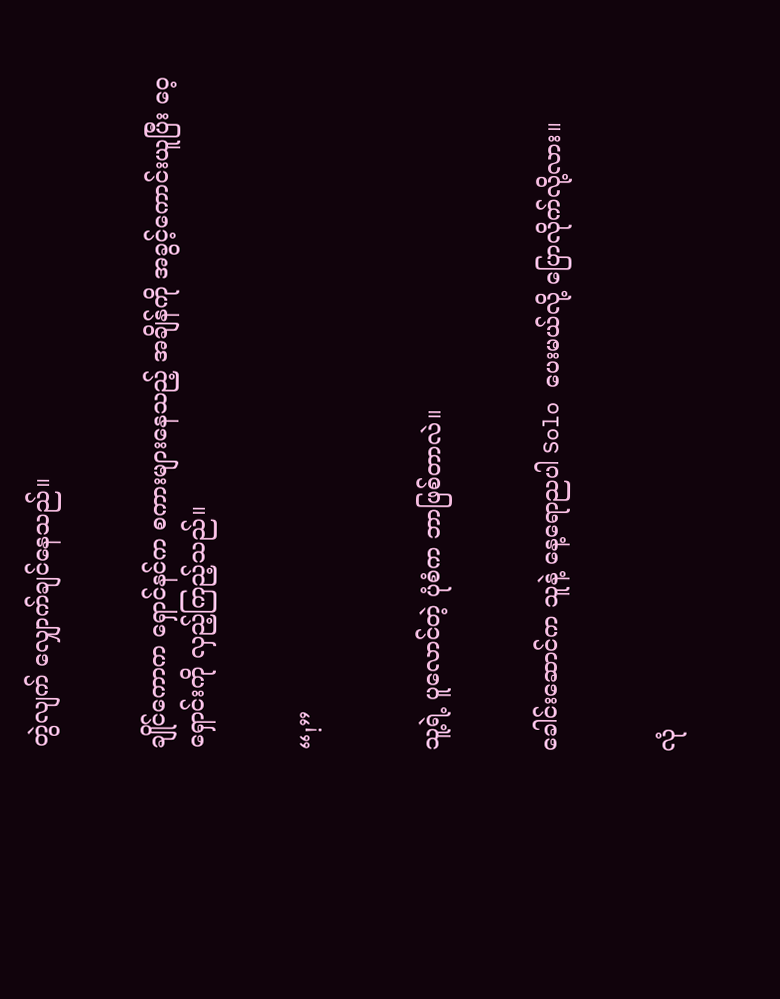တွဲလျက် လျှောက်ချင်နေသည်။


ချိုင်ကောက ရှောင်နင်က စကားများနေသည့် အချိန်ကို အခွင့်ကောင်းယူပြီး ဝေ့ရှောင်းကို လှည့်ကြည့်သည်။


“!”


သူ့ရဲ့ ပူလောင်တဲ့ ပုံစံက ဘာဖြစ်တာလဲ။


ခေါင်းဆောင်က သူနဲ့ နေ့ရောညပါ Solo ပေးမယ်လို့ ပြောလိုက်လို့လား။


လုံ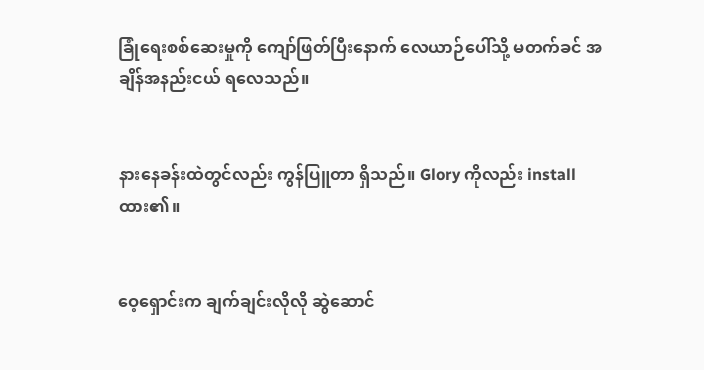ခြုံရေးစစ်ဆေးမှုကို ကျော်ဖြတ်ပြီးနောက် လေယာဉ်ပေါ်သို့ မတက်ခင် အချိန်အနည်းငယ် ရလေသည်။


နားနေခန်းထဲတွင်လည်း ကွန်ပြူတာ ရှိသည်။ Glory ကိုလည်း install ထား၏။


ဝေ့ရှောင်းက ချက်ချင်းလိုလို ဆွဲဆောင်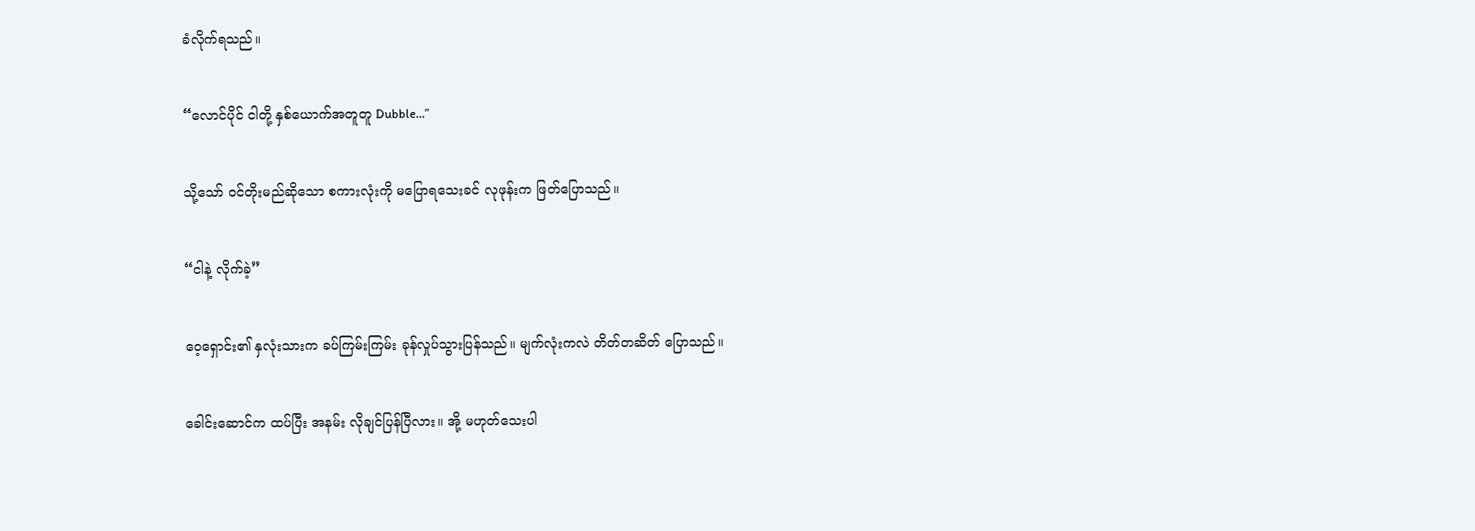ခံလိုက်ရသည်။


“လောင်ပိုင် ငါတို့ နှစ်ယောက်အတူတူ Dubble…”


သို့သော် ဝင်တိုးမည်ဆိုသော စကားလုံးကို မပြောရသေးခင် လုဖုန်းက ဖြတ်ပြောသည်။


“ငါနဲ့ လိုက်ခဲ့”


ဝေ့ရှောင်း၏ နှလုံးသားက ခပ်ကြမ်းကြမ်း ခုန်လှုပ်သွားပြန်သည်။ မျက်လုံးကလဲ တိတ်တဆိတ် ပြောသည်။


ခေါင်းဆောင်က ထပ်ပြီး အနမ်း လိုချင်ပြန်ပြီလား။ အို့ မဟုတ်သေးပါ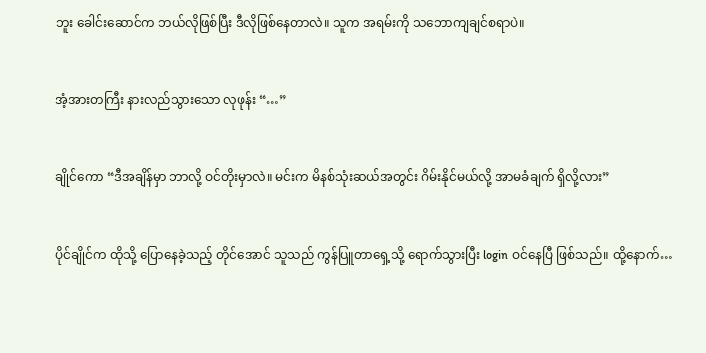ဘူး ‌ခေါင်းဆောင်က ဘယ်လိုဖြစ်ပြီး ဒီလိုဖြစ်နေတာလဲ။ သူက အရမ်းကို သဘောကျချင်စရာပဲ။


အံ့အားတကြီး နားလည်သွားသော လုဖုန်း “…”


ချိုင်ကော “ဒီအချိန်မှာ ဘာလို့ ဝင်တိုးမှာလဲ။ မင်းက မိနစ်သုံးဆယ်အတွင်း ဂိမ်းနိုင်မယ်လို့ အာမခံချက် ရှိလို့လား”


ပိုင်ချိုင်က ထိုသို့ ပြောနေခဲ့သည့် တိုင်အောင် သူသည် ကွန်ပြူတာရှေ့သို့ ရောက်သွားပြီး login ဝင်နေပြီ ဖြစ်သည်။ ထို့နောက်…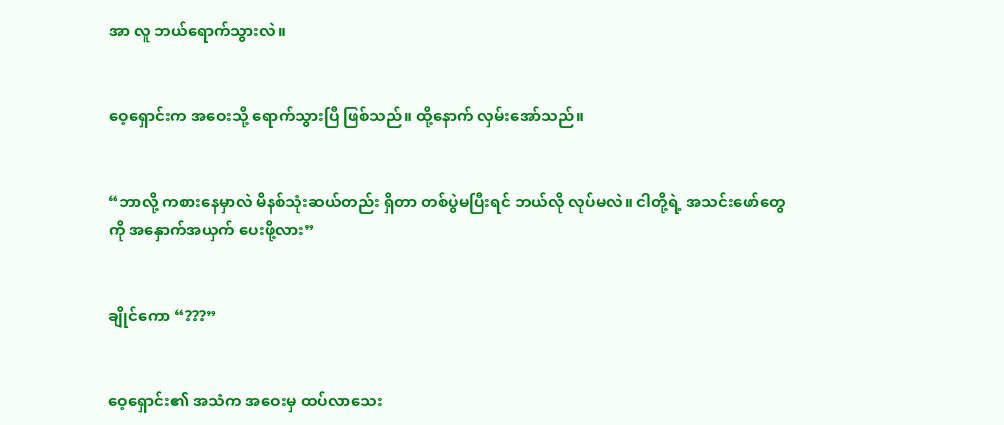အာ လူ ဘယ်ရောက်သွားလဲ။


ဝေ့ရှောင်းက အဝေးသို့ ရောက်သွားပြီ ဖြစ်သည်။ ထို့နောက် လှမ်းအော်သည်။


“ဘာလို့ ကစားနေမှာလဲ မိနစ်သုံးဆယ်တည်း ရှိတာ တစ်ပွဲမပြီးရင် ဘယ်လို လုပ်မလဲ။ ငါတို့ရဲ့ အသင်းဖော်တွေကို အနှောက်အယှက် ပေးဖို့လား”


ချိုင်ကော “???”


ဝေ့ရှောင်း၏ အသံက အ‌ဝေးမှ ထပ်လာသေး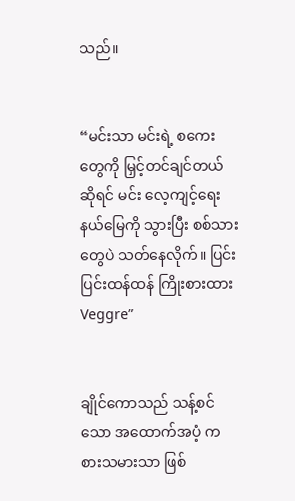သည်။


“မင်းသာ မင်းရဲ့ စကေးတွေကို မြှင့်တင်ချင်တယ်ဆိုရင် မင်း လေ့ကျင့်ရေးနယ်မြေကို သွားပြီး စစ်သားတွေပဲ သတ်နေလိုက်။ ပြင်းပြင်းထန်ထန် ကြိုးစားထား Veggre”


ချိုင်ကောသည် သန့်စင်သော အထောက်အပံ့ ကစားသမားသာ ဖြစ်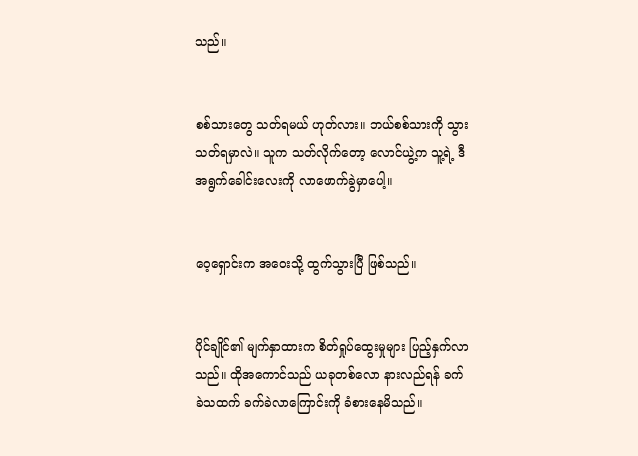သည်။


စစ်သားတွေ သတ်ရမယ် ဟုတ်လား။ ဘယ်စစ်သားကို သွားသတ်ရမှာလဲ။ သူက သတ်လိုက်တော့ လောင်ယွဲ့က သူ့ရဲ့ ဒီအရွက်ခေါင်းလေးကို လာဖောက်ခွဲမှာပေါ့။


ဝေ့ရှောင်းက အ‌ဝေးသို့ ထွက်သွားပြီ ဖြစ်သည်။


ပိုင်ချိုင်၏ မျက်နှာထားက စိတ်ရှုပ်ထွေးမှုများ ပြည့်နှက်လာသည်။ ထိုအကောင်သည် ယခုတစ်လော နားလည်ရန် ခက်ခဲသထက် ခက်ခဲလာကြောင်းကို ခံစားနေမိသည်။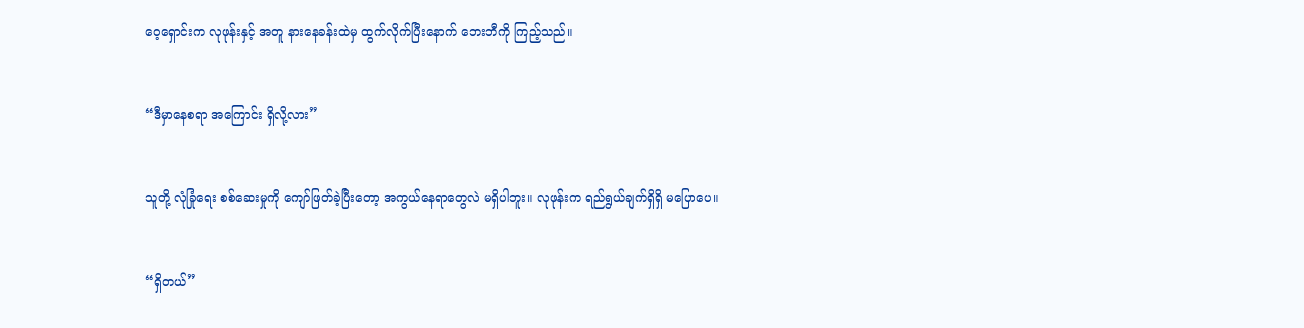ဝေ့ရှောင်းက လုဖုန်းနှင့် အတူ နားနေခန်းထဲမှ ထွက်လိုက်ပြီးနောက် ဘေးဘီကို ကြည့်သည်။


“ဒီမှာနေစရာ အကြောင်း ရှိလို့လား”


သူတို့ လုံခြုံရေး စစ်ဆေးမှုကို ကျော်ဖြတ်ခဲ့ပြီးတော့ အကွယ်နေရာတွေလဲ မရှိပါဘူး။ လုဖုန်းက ရည်ရွယ်ချက်ရှိရှိ မပြောပေ။


“ရှိတယ်”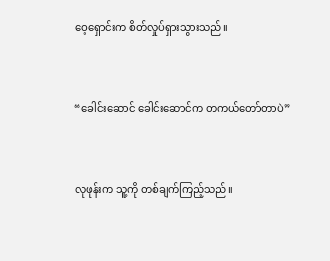ဝေ့ရှောင်းက စိတ်လှုပ်ရှားသွားသည်။


“ခေါင်းဆောင် ခေါင်းဆောင်က တကယ်တော်တာပဲ”


လုဖုန်းက သူ့ကို တစ်ချက်ကြည့်သည်။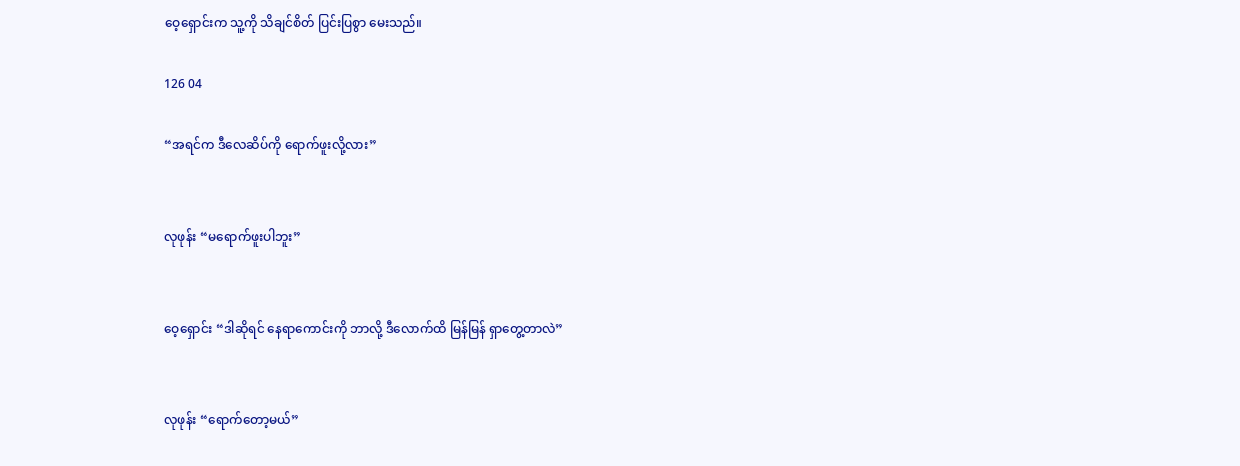ဝေ့ရှောင်းက သူ့ကို သိချင်စိတ် ပြင်းပြစွာ မေးသည်။

126 04

“အရင်က ဒီလေဆိပ်ကို ရောက်ဖူးလို့လား”


လုဖုန်း “မရောက်ဖူးပါဘူး”


ဝေ့ရှောင်း “ဒါဆိုရင် နေရာကောင်းကို ဘာလို့ ဒီလောက်ထိ မြန်မြန် ရှာတွေ့တာလဲ”


လုဖုန်း “ရောက်တော့မယ်”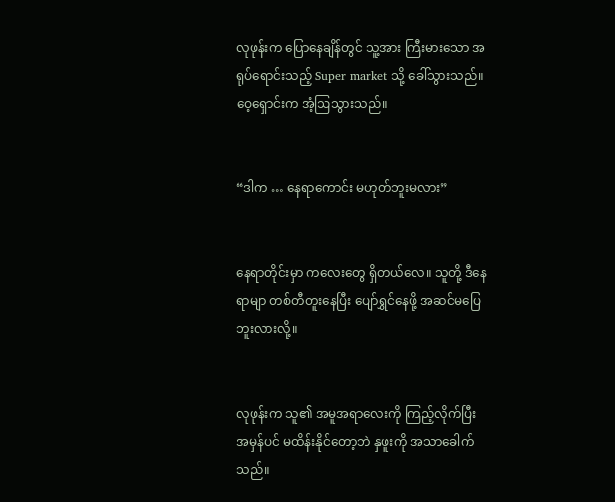လုဖုန်းက ပြောနေချိန်တွင် သူ့အား ကြီးမားသော အရုပ်ရောင်းသည့် Super market သို့ ခေါ်သွားသည်။ ဝေ့ရှောင်းက အံ့ဩသွားသည်။


“ဒါက … နေရာကောင်း မဟုတ်ဘူးမလား”


နေရာတိုင်းမှာ ကလေးတွေ ရှိတယ်လေ။ သူတို့ ဒီနေရာမျာ တစ်တီတူးနေပြီး ပျော်ရွှင်နေဖို့ အဆင်မပြေဘူးလားလို့။


လုဖုန်းက သူ၏ အမူအရာလေးကို ကြည့်လိုက်ပြီး အမှန်ပင် မထိန်းနိုင်တော့ဘဲ နှဖူးကို အသာခေါက်သည်။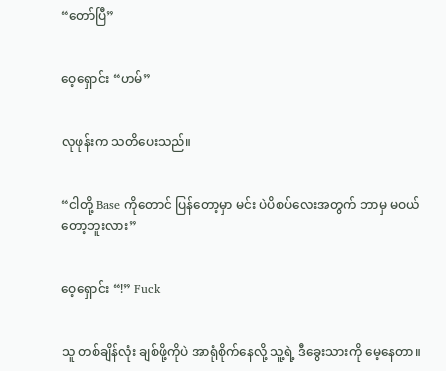“တော်ပြီ”


ဝေ့ရှောင်း “ဟမ်”


လုဖုန်းက သတိပေးသည်။


“ငါတို့ Base ကိုတောင် ပြန်တော့မှာ မင်း ပဲပိစပ်လေးအတွက် ဘာမှ မဝယ်တော့ဘူးလား”


ဝေ့ရှောင်း “!” Fuck


သူ တစ်ချိန်လုံး ချစ်ဖို့ကိုပဲ အာရုံစိုက်နေလို့ သူ့ရဲ့ ဒီခွေးသားကို မေ့နေတာ။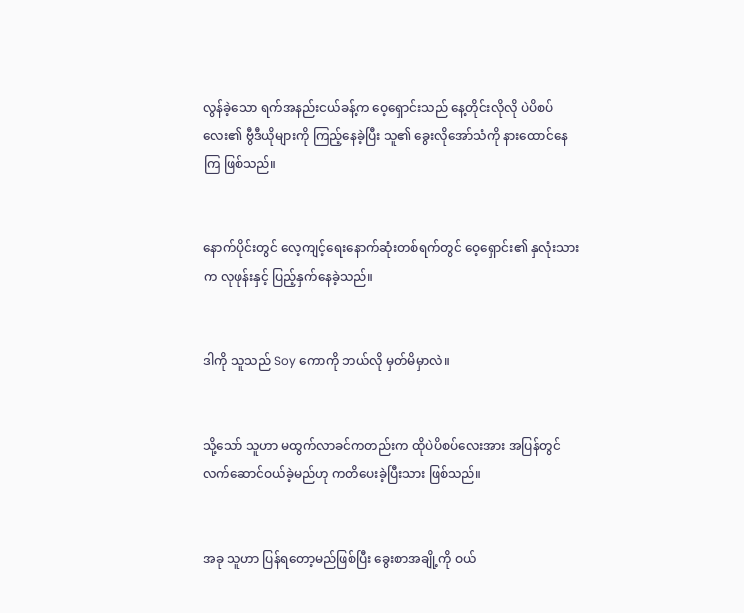လွန်ခဲ့သော ရက်အနည်းငယ်ခန့်က ဝေ့ရှောင်းသည် နေ့တိုင်းလိုလို ပဲပိစပ်လေး၏ ဗွီဒီယိုများကို ကြည့်နေခဲ့ပြီး သူ၏ ခွေးလိုအော်သံကို နားထောင်နေကြ ဖြစ်သည်။


နောက်ပိုင်းတွင် လေ့ကျင့်ရေးနောက်ဆုံးတစ်ရက်တွင် ဝေ့ရှောင်း၏ နှလုံးသားက လုဖုန်းနှင့် ပြည့်နှက်နေခဲ့သည်။


ဒါကို သူသည် Soy ကောကို ဘယ်လို မှတ်မိမှာလဲ။


သို့သော် သူဟာ မထွက်လာခင်ကတည်းက ထိုပဲပိစပ်လေးအား အပြန်တွင် လက်ဆောင်ဝယ်ခဲ့မည်ဟု ကတိပေးခဲ့ပြီးသား ဖြစ်သည်။


အခု သူဟာ ပြန်ရတော့မည်ဖြစ်ပြီး ခွေးစာအချို့ကို ဝယ်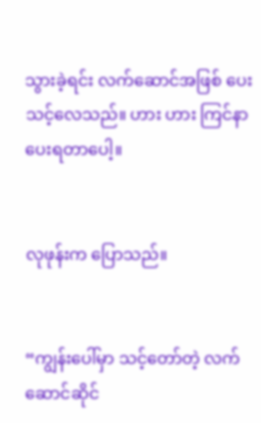သွားခဲ့ရင်း လက်ဆောင်အဖြစ်‌ ပေးသင့်လေသည်။ ဟား ဟား ကြင်နာပေးရတာပေါ့။


လုဖုန်းက ပြောသည်။


“ကျွန်းပေါ်မှာ သင့်တော်တဲ့ လက်ဆောင်ဆိုင်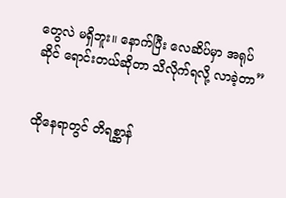တွေလဲ မရှိဘူး။ နောက်ပြီး လေဆိပ်မှာ အရုပ်ဆိုင် ရောင်းတယ်ဆိုတာ သိလိုက်ရလို့ လာခဲ့တာ”


ထိုနေရာတွင် တိရစ္ဆာန်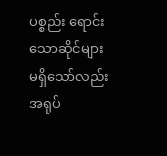ပစ္စည်း ‌ရောင်းသောဆိုင်များ မရှိသော်လည်း အရုပ်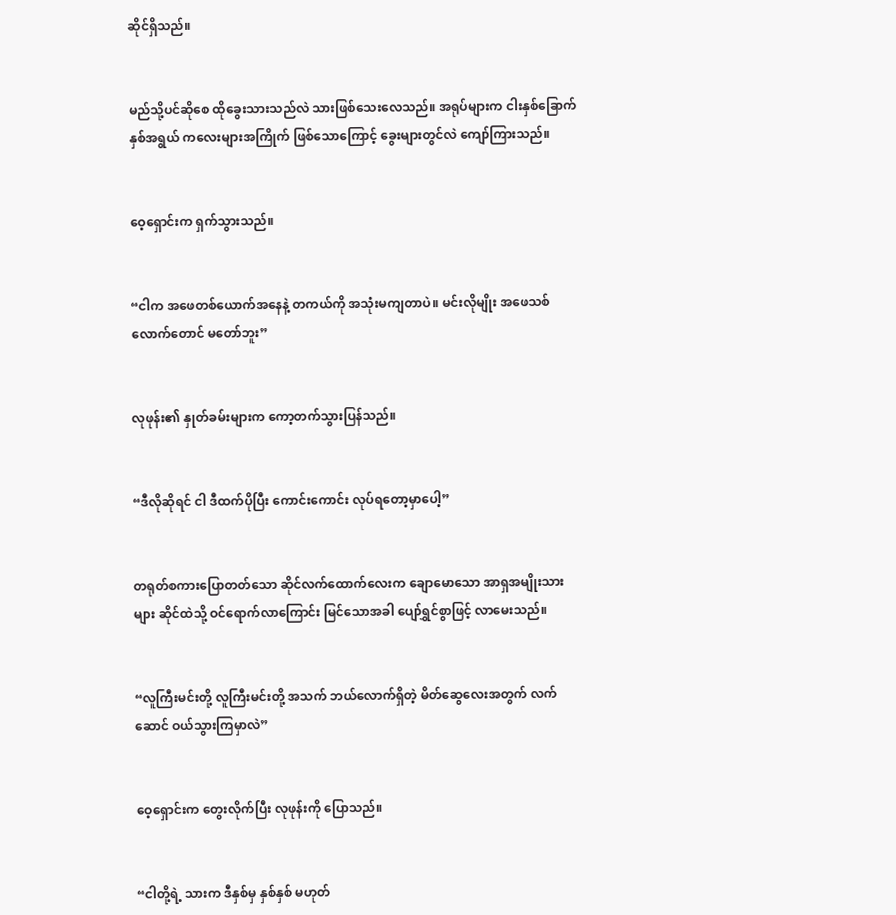ဆိုင်ရှိသည်။


မည်သို့ပင်ဆိုစေ ထိုခွေးသားသည်လဲ သားဖြစ်သေးလေသည်။ အရုပ်များက ငါးနှစ်ခြောက်နှစ်အရွယ် ကလေးများအကြိုက် ဖြစ်သောကြောင့် ခွေးများတွင်လဲ ကျော်ကြားသည်။


ဝေ့ရှောင်းက ရှက်သွားသည်။


“ငါက အဖေတစ်ယောက်အနေနဲ့ တကယ်ကို အသုံးမကျတာပဲ။ မင်းလိုမျိုး အဖေသစ်လောက်တောင် မတော်ဘူး”


လုဖုန်း၏ နှုတ်ခမ်းများက ကော့တက်သွားပြန်သည်။


“ဒီလိုဆိုရင် ငါ ဒီထက်ပိုပြီး ကောင်းကောင်း လုပ်ရတော့မှာပေါ့”


တရုတ်စကားပြောတတ်သော ဆိုင်လက်ထောက်လေးက ချောမောသော အာရှအမျိုးသားများ ဆိုင်ထဲသို့ ဝင်ရောက်လာကြောင်း မြင်သောအခါ ပျော်ရွှင်စွာဖြင့် လာမေးသည်။


“လူကြီးမင်းတို့ လူကြီးမင်းတို့ အသက် ဘယ်လောက်ရှိတဲ့ မိတ်ဆွေလေးအတွက် လက်ဆောင် ဝယ်သွားကြမှာလဲ”


ဝေ့ရှောင်းက တွေးလိုက်ပြီး လုဖုန်းကို ပြောသည်။


“ငါတို့ရဲ့ သားက ဒီနှစ်မှ နှစ်နှစ် မဟုတ်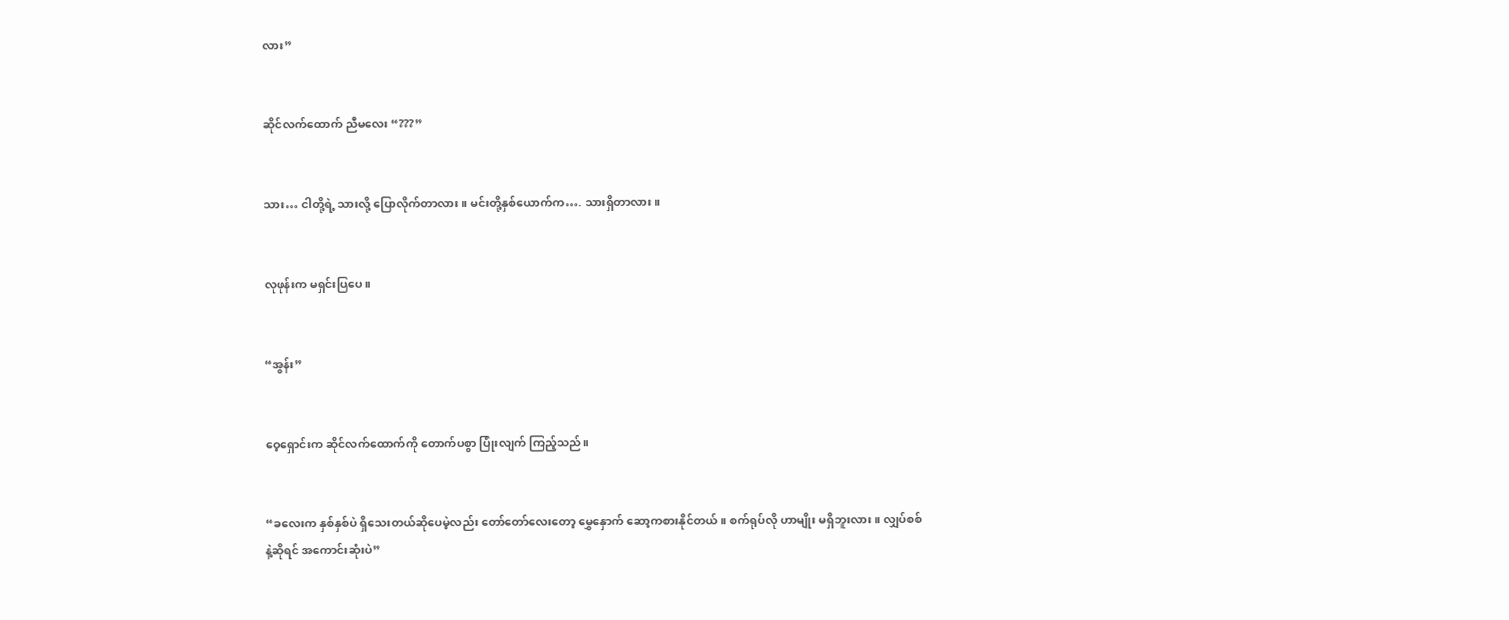လား”


ဆိုင်လက်ထောက် ညီမလေး “???”


သား… ငါတို့ရဲ့ သားလို့ ပြောလိုက်တာလား။ မင်းတို့နှစ်ယောက်က…. သားရှိတာလား။


လုဖုန်းက မရှင်းပြပေ။


“အွန်း”


ဝေ့ရှောင်းက ဆိုင်လက်ထောက်ကို တောက်ပစွာ ပြုံးလျက် ကြည့်သည်။


“ခလေးက နှစ်နှစ်ပဲ ရှိသေးတယ်ဆိုပေမဲ့လည်း တော်တော်လေးတော့ မွှေနှောက် ဆော့ကစားနိုင်တယ်။ စက်ရုပ်လို ဟာမျိုး မရှိဘူးလား။ လျှပ်စစ်နဲ့ဆိုရင် အကောင်းဆုံးပဲ”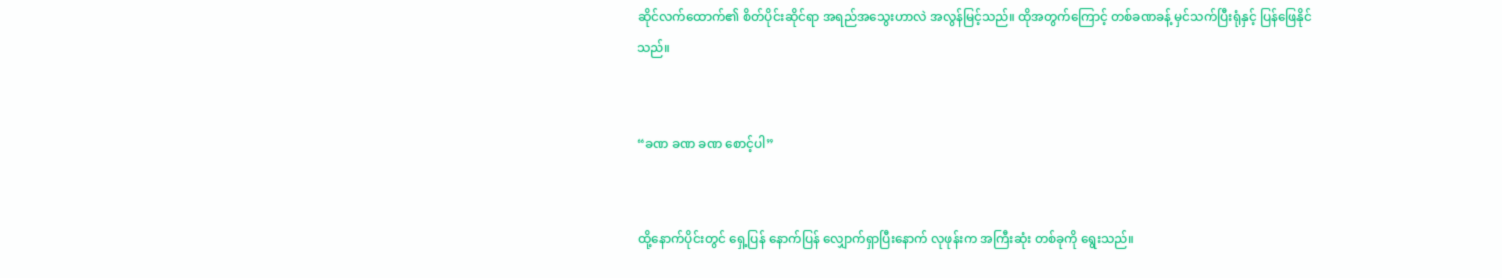ဆိုင်လက်ထောက်၏ စိတ်ပိုင်းဆိုင်ရာ အရည်အသွေးဟာလဲ အလွန်မြင့်သည်။ ထိုအတွက်ကြောင့် တစ်ခဏခန့် မှင်သက်ပြီးရုံနှင့် ပြန်ဖြေနိုင်သည်။


“ခဏ ခဏ ခဏ စောင့်ပါ”


ထို့နောက်ပိုင်းတွင် ရှေ့ပြန် နောက်ပြန် လျှောက်ရှာပြီးနောက် လုဖုန်းက အကြီးဆုံး တစ်ခုကို ရွေးသည်။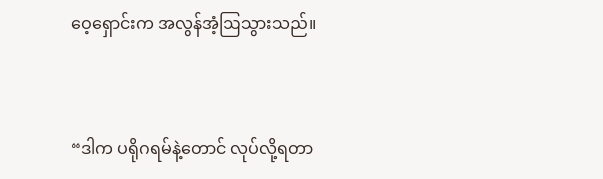ဝေ့ရှောင်းက အလွန်အံ့ဩသွားသည်။


“ဒါက ပရိုဂရမ်နဲ့တောင် လုပ်လို့ရတာ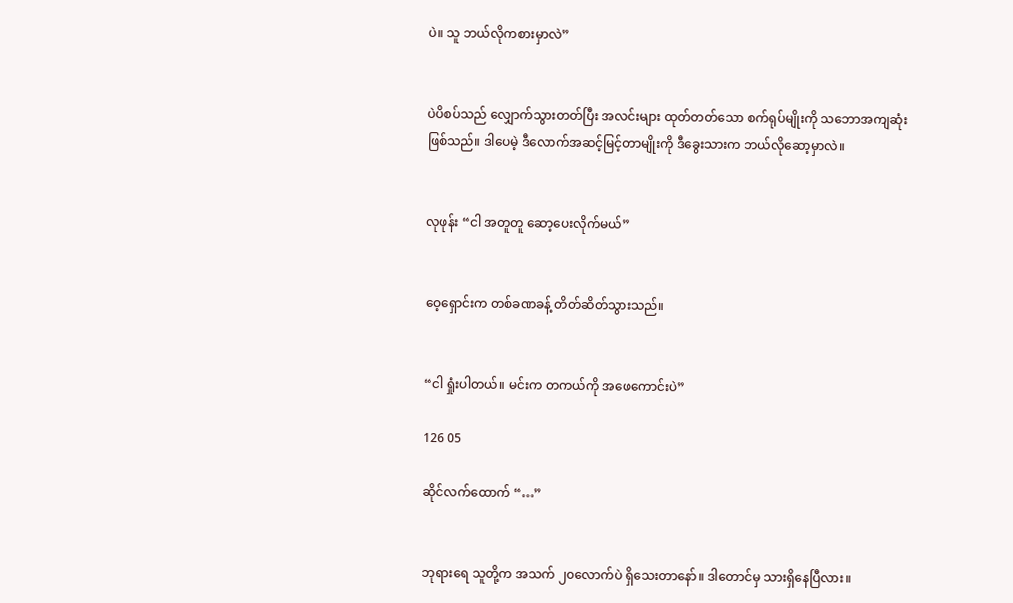ပဲ။ သူ ဘယ်လိုကစားမှာလဲ”


ပဲပိစပ်သည် လျှောက်သွားတတ်ပြီး အလင်းများ ထုတ်တတ်သော စက်ရုပ်မျိုးကို သဘောအကျဆုံး ဖြစ်သည်။ ဒါပေမဲ့ ဒီလောက်အဆင့်မြင့်တာမျိုးကို ဒီခွေးသားက ဘယ်လိုဆော့မှာလဲ။


လုဖုန်း “ငါ အတူတူ ဆော့ပေးလိုက်မယ်”


ဝေ့ရှောင်းက တစ်ခဏခန့် တိတ်ဆိတ်သွားသည်။


“ငါ ရှုံးပါတယ်။ မင်းက တကယ်ကို အဖေကောင်းပဲ”

126 05

ဆိုင်လက်ထောက် “…”


ဘုရားရေ သူတို့က အသက် ၂၀လောက်ပဲ ရှိသေးတာနော်။ ဒါတောင်မှ သားရှိနေပြီလား။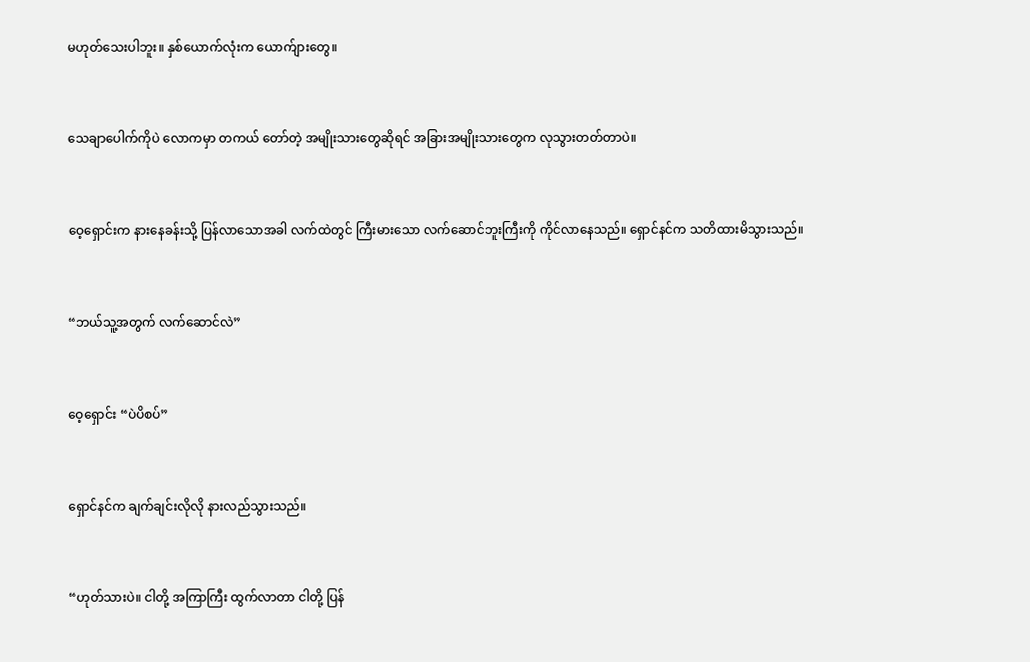မဟုတ်သေးပါဘူး။ နှစ်ယောက်လုံးက ယောက်ျားတွေ။


သေချာပေါက်ကိုပဲ လောကမှာ တကယ် တော်တဲ့ အမျိုးသားတွေဆိုရင် အခြားအမျိုးသားတွေက လုသွားတတ်တာပဲ။


ဝေ့ရှောင်းက နားနေခန်းသို့ ပြန်လာသောအခါ လက်ထဲတွင် ကြီးမားသော လက်ဆောင်ဘူးကြီးကို ကိုင်လာနေသည်။ ရှောင်နင်က သတိထားမိသွားသည်။


“ဘယ်သူ့အတွက် လက်ဆောင်လဲ”


ဝေ့ရှောင်း “ပဲပိစပ်”


ရှောင်နင်က ချက်ချင်းလိုလို နားလည်သွားသည်။


“ဟုတ်သားပဲ။ ငါတို့ အကြာကြီး ထွက်လာတာ ငါတို့ ပြန်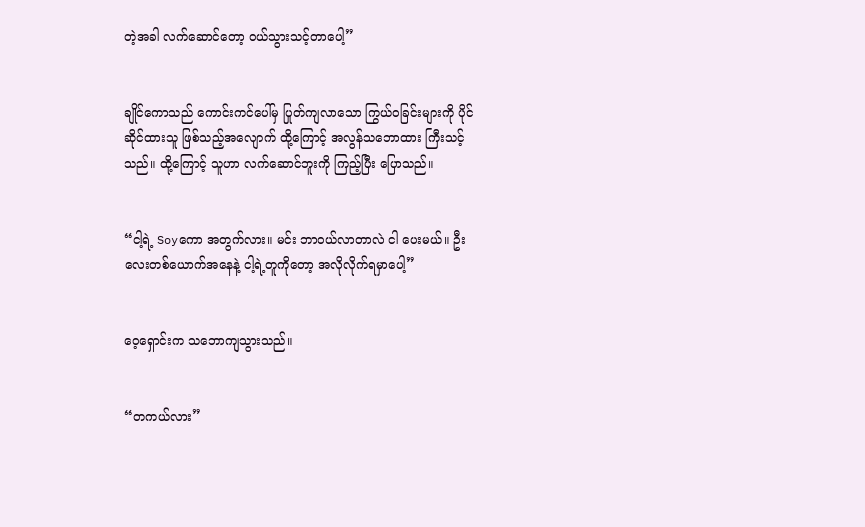တဲ့အခါ လက်ဆောင်တော့ ဝယ်သွားသင့်တာပေါ့”


ချိုင်ကောသည် ကောင်းကင်ပေါ်မှ ပြုတ်ကျလာသော ကြွယ်ဝခြင်းများကို ပိုင်ဆိုင်ထားသူ ဖြစ်သည့်အလျောက် ထို့ကြောင့် အလွန်သဘောထား ကြီးသင့်သည်။ ထို့ကြောင့် သူဟာ လက်ဆောင်ဘူးကို ကြည့်ပြီး ပြောသည်။


“ငါ့ရဲ့ Soyကော အတွက်လား။ မင်း ဘာဝယ်လာတာလဲ ငါ ပေးမယ်။ ဦးလေးတစ်ယောက်အနေနဲ့ ငါ့ရဲ့တူကိုတော့ အလိုလိုက်ရမှာပေါ့”


ဝေ့ရှောင်းက သဘောကျသွားသည်။


“တကယ်လား”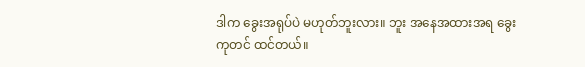ဒါက ခွေးအရုပ်ပဲ မဟုတ်ဘူးလား။ ဘူး အနေအထားအရ ခွေးကုတင် ထင်တယ်။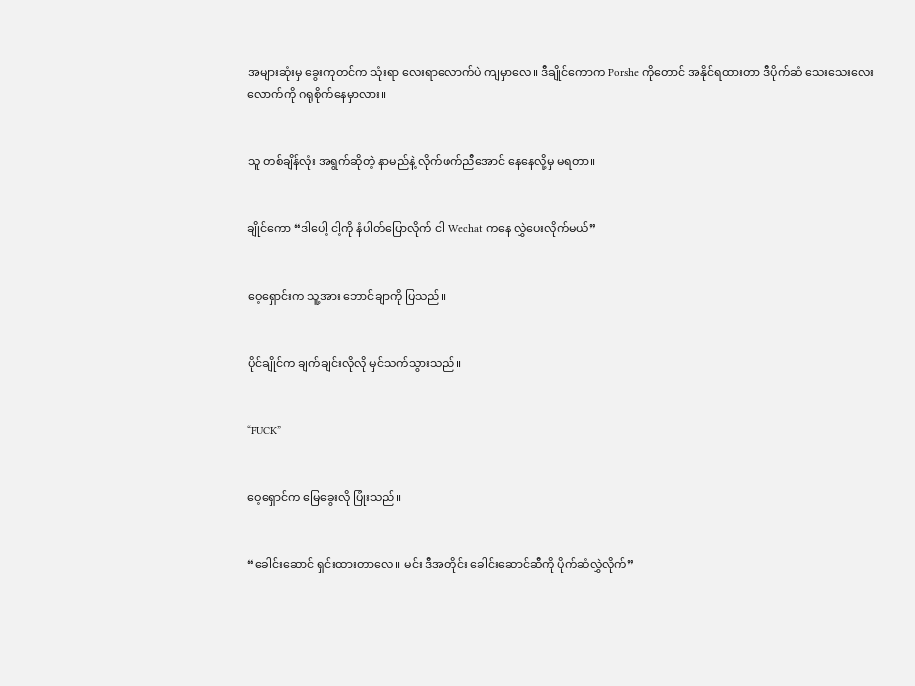အများဆုံးမှ ခွေးကုတင်က သုံးရာ လေးရာလောက်ပဲ ကျမှာလေ။ ဒီချိုင်ကောက Porshe ကိုတောင် အနိုင်ရထားတာ ဒီပိုက်ဆံ သေးသေးလေးလောက်ကို ဂရုစိုက်နေမှာလား။


သူ တစ်ချိန်လုံး အရွက်ဆိုတဲ့ နာမည်နဲ့ လိုက်ဖက်ညီအောင် နေနေလို့မှ မရတာ။


ချိုင်ကော “ဒါပေါ့ ငါ့ကို နံပါတ်ပြောလိုက် ငါ Wechat ကနေ လွှဲပေးလိုက်မယ်”


ဝေ့ရှောင်းက သူ့အား ဘောင်ချာကို ပြသည်။


ပိုင်ချိုင်က ချက်ချင်းလိုလို မှင်သက်သွားသည်။


“FUCK”


ဝေ့ရှောင်က မြေခွေးလို ပြုံးသည်။


“ခေါင်းဆောင် ရှင်းထားတာလေ။ မင်း ဒီအတိုင်း ခေါင်းဆောင်ဆီကို ပိုက်ဆံလွှဲလိုက်”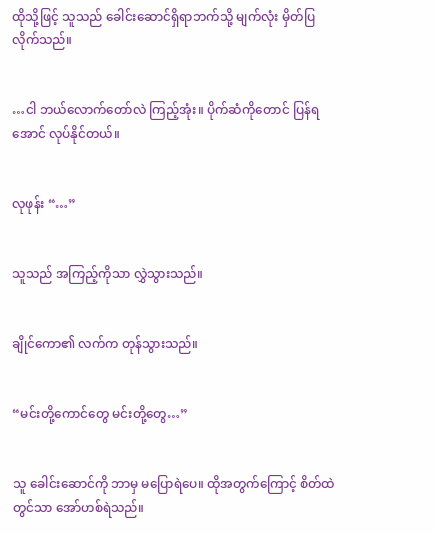ထိုသို့ဖြင့် သူသည် ခေါင်းဆောင်ရှိရာဘက်သို့ မျက်လုံး မှိတ်ပြလိုက်သည်။


…ငါ ဘယ်လောက်တော်လဲ ကြည့်အုံး။ ပိုက်ဆံကိုတောင် ပြန်ရအောင် လုပ်နိုင်တယ်။


လုဖုန်း “…”


သူသည် အကြည့်ကိုသာ လွှဲသွားသည်။


ချိုင်ကော၏ လက်က တုန်သွားသည်။


“မင်းတို့ကောင်တွေ မင်းတို့တွေ…”


သူ ခေါင်းဆောင်ကို ဘာမှ မပြောရဲပေ။ ထိုအတွက်ကြောင့် စိတ်ထဲတွင်သာ အော်ဟစ်ရဲသည်။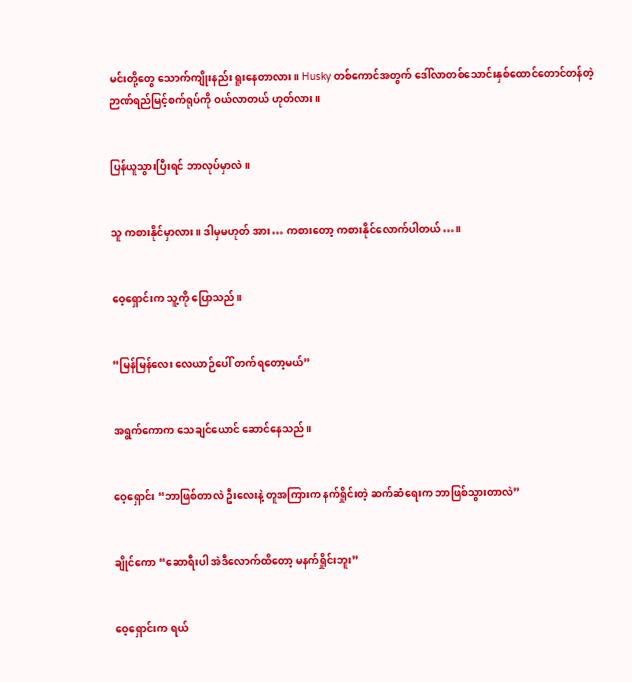မင်းတို့တွေ သောက်ကျိုးနည်း ရူးနေတာလား။ Husky တစ်ကောင်အတွက် ဒေါ်လာတစ်သောင်းနှစ်ထောင်တောင်တန်တဲ့ ဉာဏ်ရည်မြင့်စက်ရုပ်ကို ဝယ်လာတယ် ဟုတ်လား။


ပြန်ယူသွားပြီးရင် ဘာလုပ်မှာလဲ။


သူ ကစားနိုင်မှာလား။ ဒါမှမဟုတ် အား… ကစားတော့ ကစားနိုင်လောက်ပါတယ်…။


ဝေ့ရှောင်းက သူ့ကို ပြောသည်။


“မြန်မြန်လေး လေယာဉ်ပေါ် တက်ရတော့မယ်”


အရွက်ကောက သေချင်ယောင် ဆောင်နေသည်။


ဝေ့ရှောင်း “ဘာဖြစ်တာလဲ ဦးလေးနဲ့ တူအကြားက နက်ရှိုင်းတဲ့ ဆက်ဆံရေးက ဘာဖြစ်သွားတာလဲ”


ချိုင်ကော “ဆောရီးပါ အဲဒီလောက်ထိတော့ မနက်ရှိုင်းဘူး”


ဝေ့‌ရှောင်းက ရယ်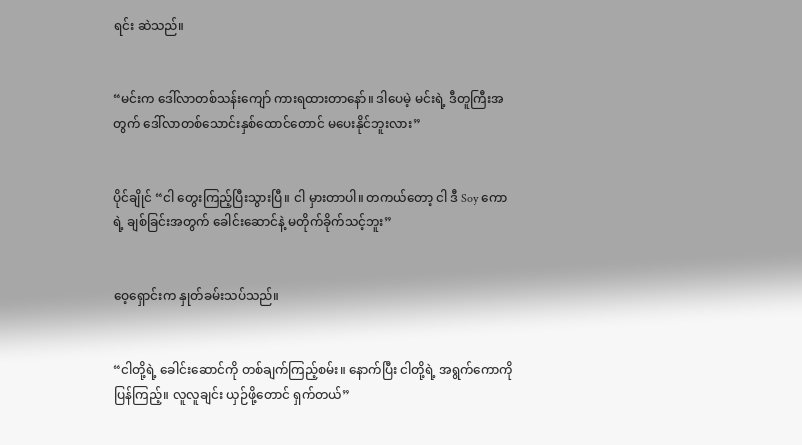ရင်း ဆဲသည်။


“မင်းက ဒေါ်လာတစ်သန်းကျော် ကားရထားတာနော်။ ဒါပေမဲ့ မင်းရဲ့ ဒီတူကြီးအတွက် ဒေါ်လာတစ်သောင်းနှစ်ထောင်တောင် မပေးနိုင်ဘူးလား”


ပိုင်ချိုင် “ငါ တွေးကြည့်ပြီးသွားပြီ။ ငါ မှားတာပါ။ တကယ်တော့ ငါ ဒီ Soy ကောရဲ့ ချစ်ခြင်းအတွက် ‌ခေါင်းဆောင်နဲ့ မတိုက်ခိုက်သင့်ဘူး”


ဝေ့ရှောင်းက နှုတ်ခမ်းသပ်သည်။


“ငါတို့ရဲ့ ခေါင်းဆောင်ကို တစ်ချက်ကြည့်စမ်း။ နောက်ပြီး ငါတို့ရဲ့ အရွက်ကောကို ပြန်ကြည့်။ လူလူချင်း ယှဉ်ဖို့တောင် ရှက်တယ်”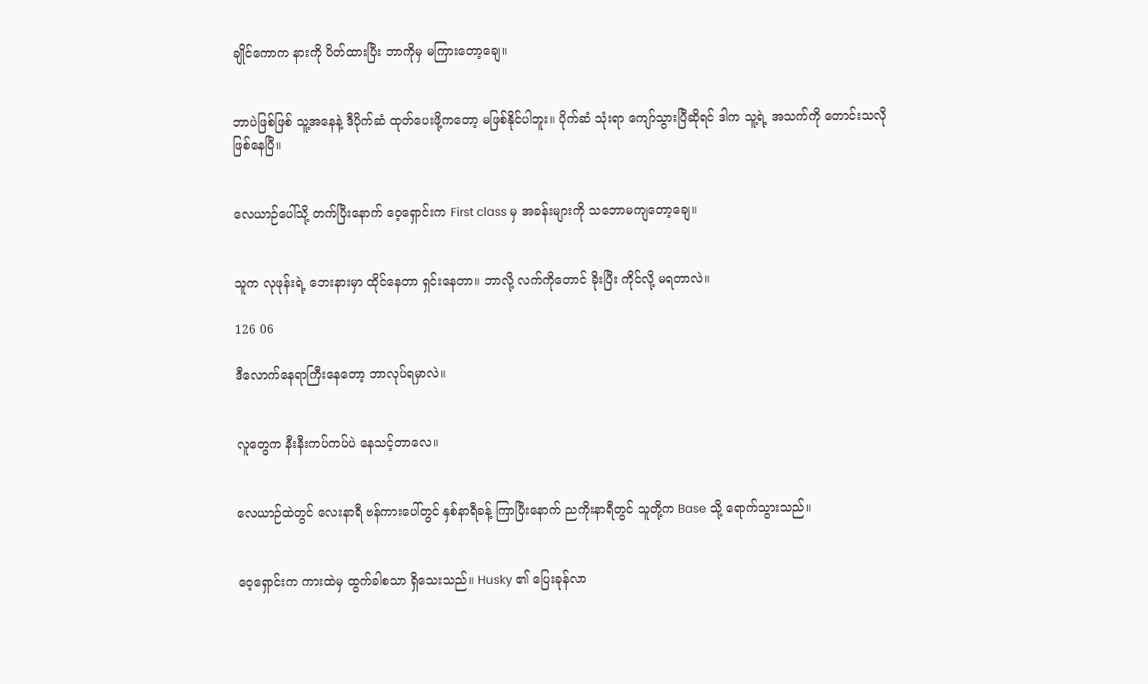ချိုင်ကောက နားကို ပိတ်ထားပြီး ဘာကိုမှ မကြားတော့ချေ။


ဘာပဲဖြစ်ဖြစ် သူ့အနေနဲ့ ဒီပိုက်ဆံ ထုတ်ပေးဖို့ကတော့ မဖြစ်နိုင်ပါဘူး။ ပိုက်ဆံ သုံးရာ ကျော်သွားပြီဆိုရင် ဒါက သူ့ရဲ့ အသက်ကို တောင်းသလို ဖြစ်နေပြီ။


လေယာဉ်ပေါ်သို့ တက်ပြီးနောက် ‌ဝေ့ရှောင်းက First class မှ အခန်းများကို သဘောမကျတော့ချေ။


သူက လုဖုန်းရဲ့ ဘေးနားမှာ ထိုင်နေတာ ရှင်းနေတာ။ ဘာလို့ လက်ကိုတောင် ခိုးပြီး ကိုင်လို့ မရတာလဲ။

126 06

ဒီလောက်နေရာကြီးနေတော့ ဘာလုပ်ရမှာလဲ။


လူတွေက နီးနီးကပ်ကပ်ပဲ နေသင့်တာလေ။


လေယာဉ်ထဲတွင် လေးနာရီ ဗန်ကားပေါ်တွင် နှစ်နာရီခန့် ကြာပြီးနောက် ညကိုးနာရီတွင် သူတို့က Base သို့ ရောက်သွားသည်။


ဝေ့ရှောင်းက ကားထဲမှ ထွက်ခါစသာ ရှိသေးသည်။ Husky ၏ ပြေးခုန်လာ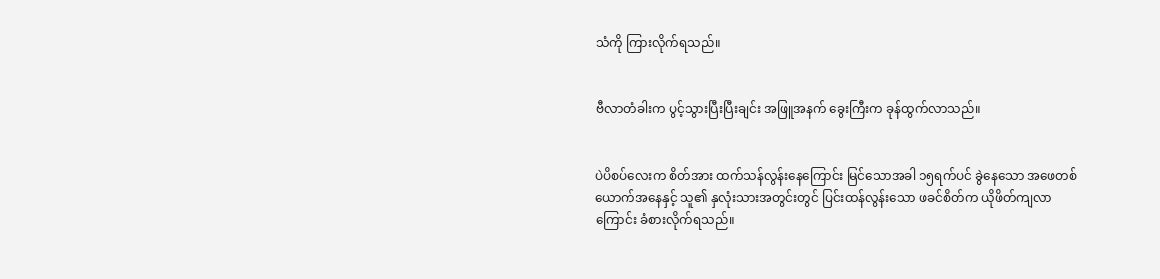သံကို ကြားလိုက်ရသည်။


ဗီလာတံခါးက ပွင့်သွားပြီးပြီးချင်း အဖြူအနက် ခွေးကြီးက ခုန်ထွက်လာသည်။


ပဲပိစပ်လေးက စိတ်အား ထက်သန်လွန်းနေကြောင်း မြင်သောအခါ ၁၅ရက်ပင် ခွဲနေသော အဖေတစ်ယောက်အနေနှင့် သူ၏ နှလုံးသားအတွင်းတွင် ပြင်းထန်လွန်းသော ဖခင်စိတ်က ယိုဖိတ်ကျလာကြောင်း ခံစားလိုက်ရသည်။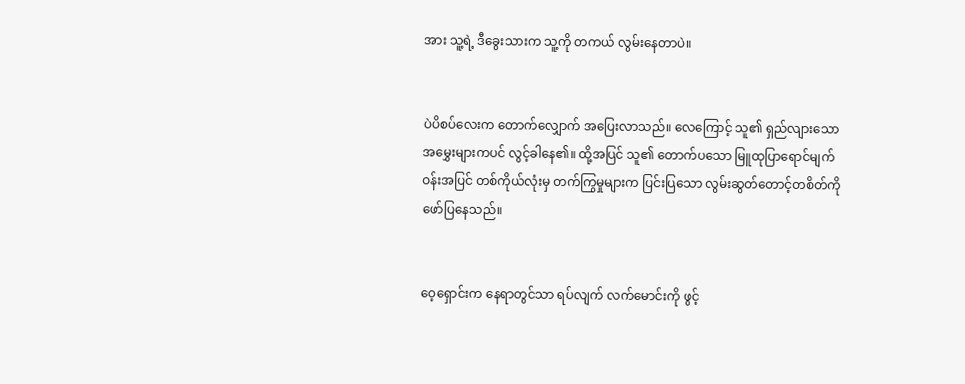အား သူ့ရဲ့ ဒီခွေးသားက သူ့ကို တကယ် လွမ်းနေတာပဲ။


ပဲပိစပ်လေးက တောက်လျှောက် အပြေးလာသည်။ လေကြောင့် သူ၏ ရှည်လျားသော အမွှေးများကပင် လွင့်ခါနေ၏။ ထို့အပြင် သူ၏ တောက်ပသော မြူထုပြာရောင်မျက်ဝန်းအပြင် တစ်ကိုယ်လုံးမှ တက်ကြွမှုများက ပြင်းပြသော လွမ်းဆွတ်တောင့်တစိတ်ကို ဖော်ပြနေသည်။


ဝေ့ရှောင်းက နေရာတွင်သာ ရပ်လျက် လက်မောင်းကို ဖွင့်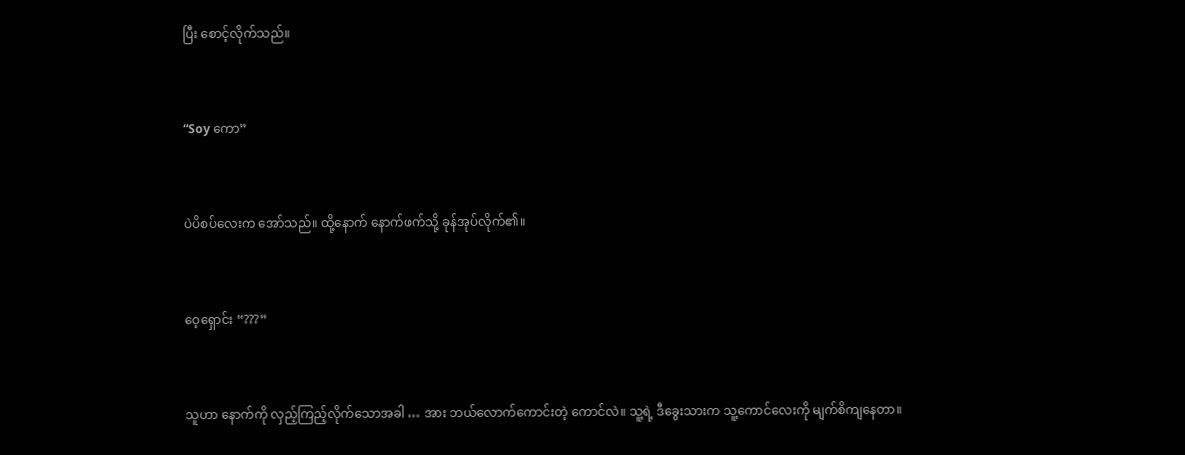ပြီး စောင့်လိုက်သည်။


“Soy ကော”


ပဲပိစပ်လေးက အော်သည်။ ထို့နောက် နောက်ဖက်သို့ ခုန်အုပ်လိုက်၏။


ဝေ့ရှောင်း “???”


သူဟာ နောက်ကို လှည့်ကြည့်လိုက်သောအခါ … အား ဘယ်လောက်ကောင်းတဲ့ ကောင်လဲ။ သူ့ရဲ့ ဒီခွေးသားက သူ့ကောင်လေးကို မျက်စိကျနေတာ။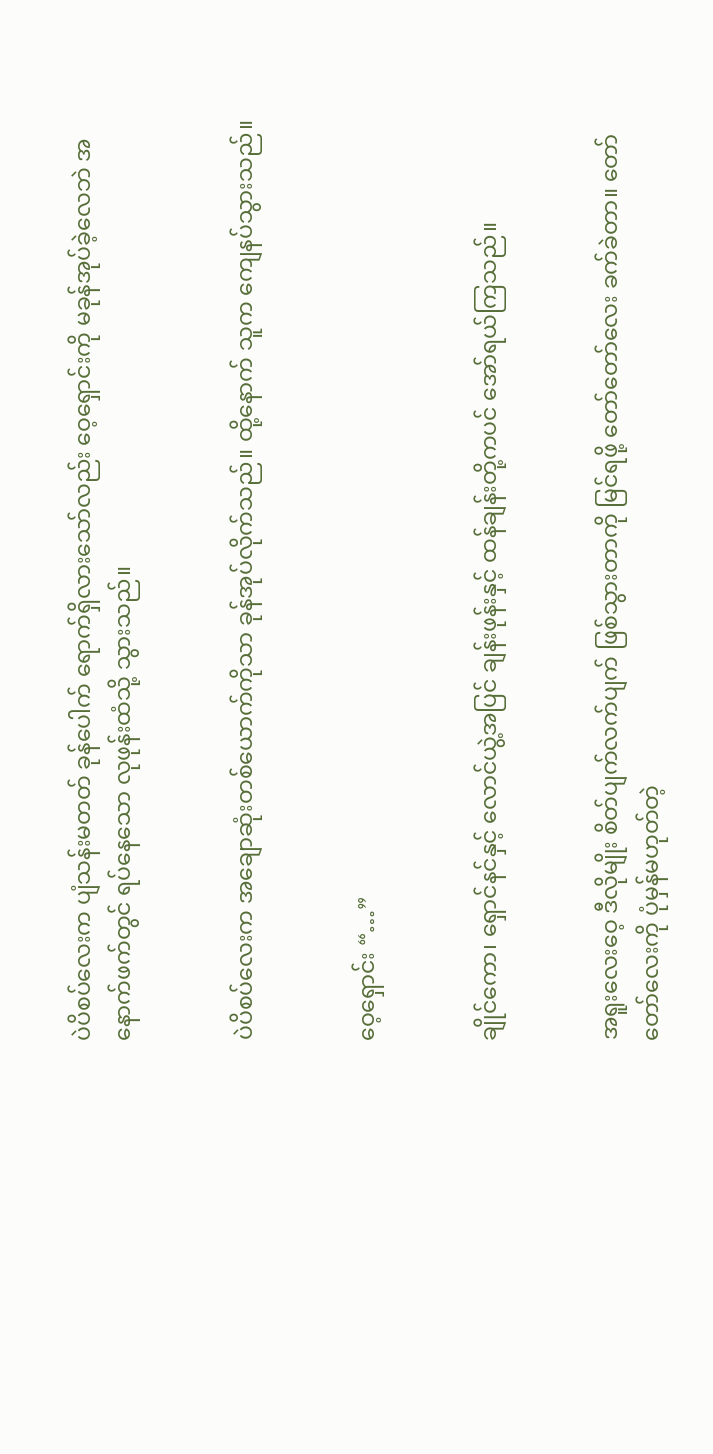ပဲပိစပ်လေးက ပျံသန်းမတတ် ခုန်ပေါက် ရောက်ရှိလားသော်လည်း ‌ဝေ့ရှောင်းကို မခုန်အုပ်ခဲ့လေဘဲ အနောက်ဖက်တွင် ရပ်နေသော လုဖုန်းထံသို့ သွားသည်။


ပဲပိစပ်လေးက အချောဆုံးတစ်ယောက်ကိုသာ ခုန်အုပ်လိုက်သည်။ ထို့နောက် သူက ကျေနပ်သွားသည်။


ဝေ့ရှောင်း “…”


ချိုင်ကော၊ ရှောင်နင်နှင့် လောင်ယွဲ့အပြင် ချန်းဖုန်းနှင့် ထန်ချန်းတို့ကပင် အော်ရယ်ကြသည်။


အရူးလေးဝေ့ ဒီလိုမျိုး စိတ်ပျက်လက်ပျက် ဖြစ်သွားတာကို မြင်ရဖို့ တော်တော်လေး ခက်ခဲတာ။ တော်တော်လေးကို ပုံမှန်မဟုတ်တဲ့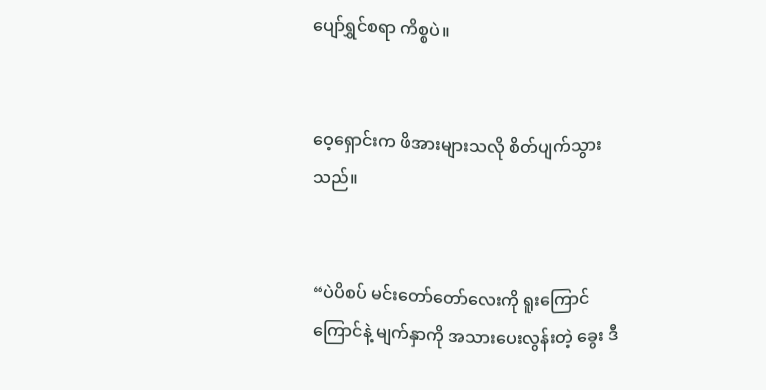ပျော်ရွှင်စရာ ကိစ္စပဲ။


ဝေ့ရှောင်းက ဖိအားများသလို စိတ်ပျက်သွားသည်။


“ပဲပိစပ် မင်းတော်တော်လေးကို ရူးကြောင်ကြောင်နဲ့ မျက်နှာကို အသားပေးလွန်းတဲ့ ခွေး ဒီ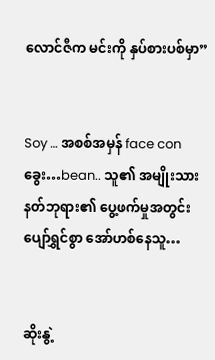လောင်ဇီက မင်းကို နှပ်စားပစ်မှာ”


Soy … အစစ်အမှန် face con ခွေး…bean.. သူ၏ အမျိုးသား နတ်ဘုရား၏ ပွေ့ဖက်မှုအတွင်း ပျော်ရွှင်စွာ အော်ဟစ်နေသူ…


ဆိုးနွဲ့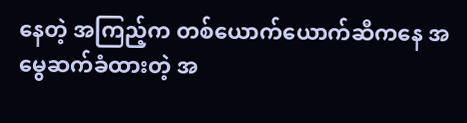နေတဲ့ အကြည့်က တစ်ယောက်ယောက်ဆီကနေ အမွေဆက်ခံထားတဲ့ အ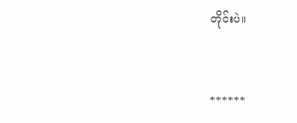တိုင်းပဲ။


******